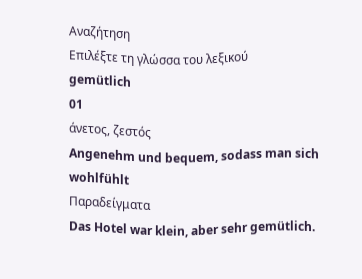Αναζήτηση
Επιλέξτε τη γλώσσα του λεξικού
gemütlich
01
άνετος, ζεστός
Angenehm und bequem, sodass man sich wohlfühlt
Παραδείγματα
Das Hotel war klein, aber sehr gemütlich.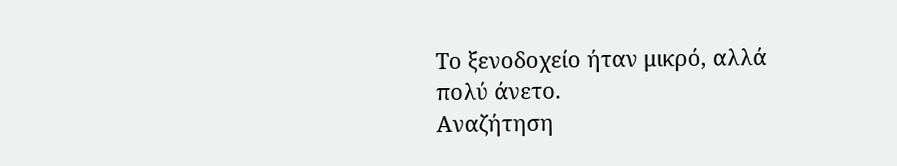Το ξενοδοχείο ήταν μικρό, αλλά πολύ άνετο.
Αναζήτηση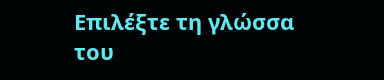Επιλέξτε τη γλώσσα του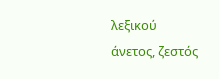λεξικού
άνετος, ζεστός